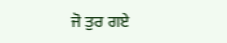ਜੋ ਤੁਰ ਗਏ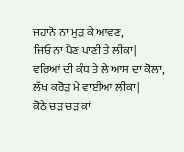ਜਹਾਨੋ ਨਾ ਮੁੜ ਕੇ ਆਵਣ,
ਜਿਓ ਨਾ ਪੈਣ ਪਾਣੀ ਤੇ ਲੀਕਾ|
ਵਰਿਆਂ ਦੀ ਕੰਧ ਤੇ ਲੇ ਆਸ ਦਾ ਕੋਲਾ,
ਲੱਖ ਕਰੋੜ ਮੇ ਵਾਈਆ ਲੀਕਾ|
ਕੋਠੇ ਚੜ ਚੜ ਕਾਂ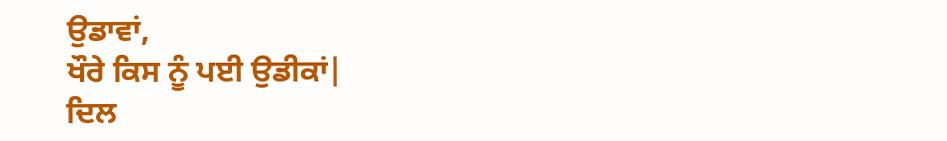ਉਡਾਵਾਂ,
ਖੌਰੇ ਕਿਸ ਨੂੰ ਪਈ ਉਡੀਕਾਂ|
ਦਿਲ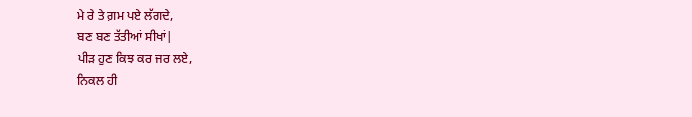ਮੇ ਰੇ ਤੇ ਗ਼ਮ ਪਏ ਲੱਗਦੇ,
ਬਣ ਬਣ ਤੱਤੀਆਂ ਸੀਖਾਂ|
ਪੀੜ ਹੁਣ ਕਿਝ ਕਰ ਜਰ ਲਏ,
ਨਿਕਲ ਹੀ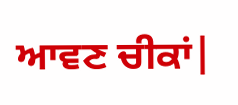ਆਵਣ ਚੀਕਾਂ|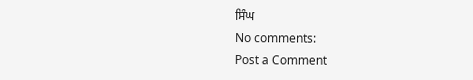ਸਿੰਘ
No comments:
Post a Comment